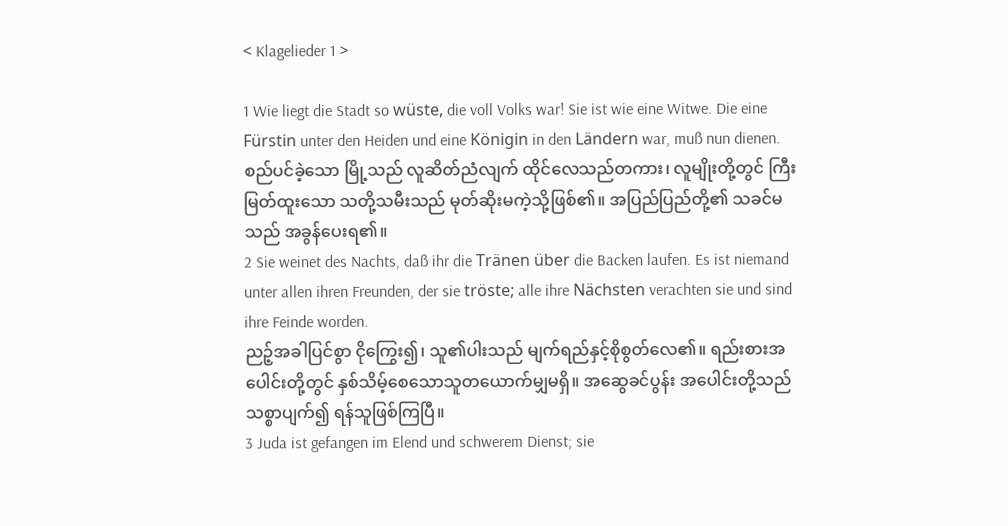< Klagelieder 1 >

1 Wie liegt die Stadt so wüste, die voll Volks war! Sie ist wie eine Witwe. Die eine Fürstin unter den Heiden und eine Königin in den Ländern war, muß nun dienen.
စည်ပင်ခဲ့သော မြို့သည် လူဆိတ်ညံလျက် ထိုင်လေသည်တကား၊ လူမျိုးတို့တွင် ကြီးမြတ်ထူးသော သတို့သမီးသည် မုတ်ဆိုးမကဲ့သို့ဖြစ်၏။ အပြည်ပြည်တို့၏ သခင်မသည် အခွန်ပေးရ၏။
2 Sie weinet des Nachts, daß ihr die Tränen über die Backen laufen. Es ist niemand unter allen ihren Freunden, der sie tröste; alle ihre Nächsten verachten sie und sind ihre Feinde worden.
ညဉ့်အခါပြင်စွာ ငိုကြွေး၍၊ သူ၏ပါးသည် မျက်ရည်နှင့်စိုစွတ်လေ၏။ ရည်းစားအပေါင်းတို့တွင် နှစ်သိမ့်စေသောသူတယောက်မျှမရှိ။ အဆွေခင်ပွန်း အပေါင်းတို့သည် သစ္စာပျက်၍ ရန်သူဖြစ်ကြပြီ။
3 Juda ist gefangen im Elend und schwerem Dienst; sie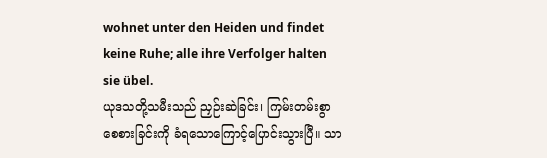wohnet unter den Heiden und findet keine Ruhe; alle ihre Verfolger halten sie übel.
ယုဒသတို့သမီးသည် ညှဉ်းဆဲခြင်း၊ ကြမ်းတမ်းစွာ စေစားခြင်းကို ခံရသောကြောင့်ပြောင်းသွားပြီ။ သာ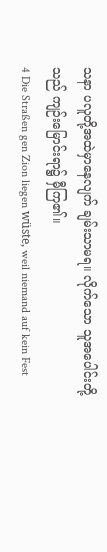သနာ ပလူတို့အထဲမှာနေလျက် ချမ်းသာမရ။ လိုက်သော သူအပေါင်းတို့သည် ကျဉ်းမြောင်းရာ၌ မှီကြ၏။
4 Die Straßen gen Zion liegen wüste, weil niemand auf kein Fest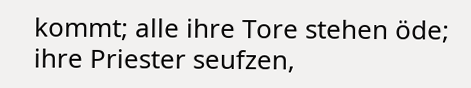kommt; alle ihre Tore stehen öde; ihre Priester seufzen,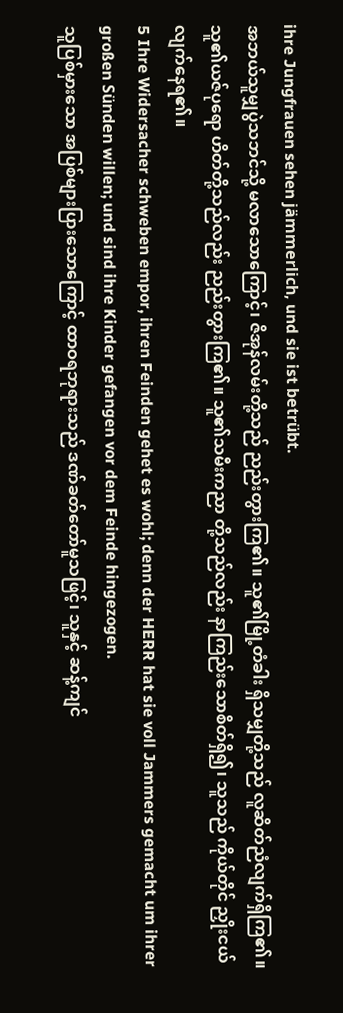ihre Jungfrauen sehen jämmerlich, und sie ist betrübt.
အဘယ်သူမျှပွဲသဘင်သို့ မလာသောကြောင့်၊ ဇိအုန်လမ်းတို့သည် ညည်းတွားကြ၏။ သူ၏မြို့တံခါး ရှိသမျှတို့သည် လူဆိတ်ညံလျက်ရှိကြ၏။ သူ၏ယဇ်ပုရော ဟိတ်တို့သည်လည်း ညည်းတွားကြ၏။ သူ၏သမီးကညာ တို့သည်လည်း နာကြည်းသောစိတ်ရှိ၍၊ သူသည် ကိုယ်တိုင် ညှိုးငယ်လျက်နေရ၏။
5 Ihre Widersacher schweben empor, ihren Feinden gehet es wohl; denn der HERR hat sie voll Jammers gemacht um ihrer großen Sünden willen; und sind ihre Kinder gefangen vor dem Feinde hingezogen.
သူပြစ်မှားသော အပြစ်များပြားသောကြောင့် ထာဝရဘုရားသည် ဒဏ်ခတ်တော်မူသဖြင့်၊ သူနှင့် ဆန့်ကျင်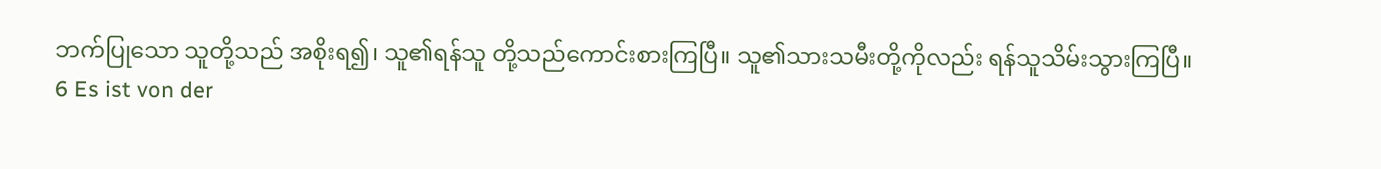ဘက်ပြုသော သူတို့သည် အစိုးရ၍၊ သူ၏ရန်သူ တို့သည်ကောင်းစားကြပြီ။ သူ၏သားသမီးတို့ကိုလည်း ရန်သူသိမ်းသွားကြပြီ။
6 Es ist von der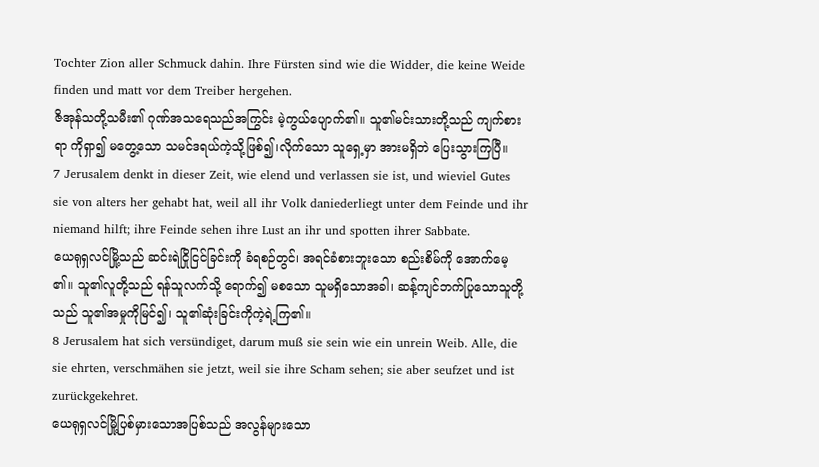Tochter Zion aller Schmuck dahin. Ihre Fürsten sind wie die Widder, die keine Weide finden und matt vor dem Treiber hergehen.
ဇိအုန်သတို့သမီး၏ ဂုဏ်အသရေသည်အကြွင်း မဲ့ကွယ်ပျောက်၏။ သူ၏မင်းသားတို့သည် ကျက်စားရာ ကိုရှာ၍ မတွေ့သော သမင်ဒရယ်ကဲ့သို့ဖြစ်၍၊လိုက်သော သူရှေ့မှာ အားမရှိဘဲ ပြေးသွားကြပြီ။
7 Jerusalem denkt in dieser Zeit, wie elend und verlassen sie ist, und wieviel Gutes sie von alters her gehabt hat, weil all ihr Volk daniederliegt unter dem Feinde und ihr niemand hilft; ihre Feinde sehen ihre Lust an ihr und spotten ihrer Sabbate.
ယေရုရှလင်မြို့သည် ဆင်းရဲငြိုငြင်ခြင်းကို ခံရစဉ်တွင်၊ အရင်ခံစားဘူးသော စည်းစိမ်ကို အောက်မေ့ ၏။ သူ၏လူတို့သည် ရန်သူလက်သို့ ရောက်၍ မစသော သူမရှိသောအခါ၊ ဆန့်ကျင်ဘက်ပြုသောသူတို့သည် သူ၏အမှုကိုမြင်၍၊ သူ၏ဆုံးခြင်းကိုကဲ့ရဲ့ကြ၏။
8 Jerusalem hat sich versündiget, darum muß sie sein wie ein unrein Weib. Alle, die sie ehrten, verschmähen sie jetzt, weil sie ihre Scham sehen; sie aber seufzet und ist zurückgekehret.
ယေရုရှလင်မြို့ပြစ်မှားသောအပြစ်သည် အလွန်များသော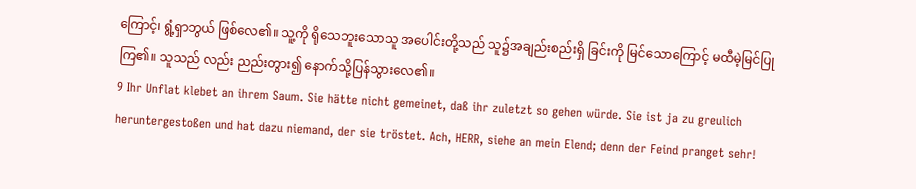ကြောင့်၊ ရွံ့ရှာဘွယ် ဖြစ်လေ၏။ သူ့ကို ရိုသေဘူးသောသူ အပေါင်းတို့သည် သူ၌အချည်းစည်းရှိ ခြင်းကို မြင်သောကြောင့် မထီမဲ့မြင်ပြုကြ၏။ သူသည် လည်း ညည်းတွား၍ နောက်သို့ပြန်သွားလေ၏။
9 Ihr Unflat klebet an ihrem Saum. Sie hätte nicht gemeinet, daß ihr zuletzt so gehen würde. Sie ist ja zu greulich heruntergestoßen und hat dazu niemand, der sie tröstet. Ach, HERR, siehe an mein Elend; denn der Feind pranget sehr!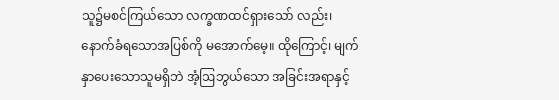သူ၌မစင်ကြယ်သော လက္ခဏထင်ရှားသော် လည်း၊ နောက်ခံရသောအပြစ်ကို မအောက်မေ့။ ထိုကြောင့်၊ မျက်နှာပေးသောသူမရှိဘဲ အံ့ဩဘွယ်သော အခြင်းအရာနှင့်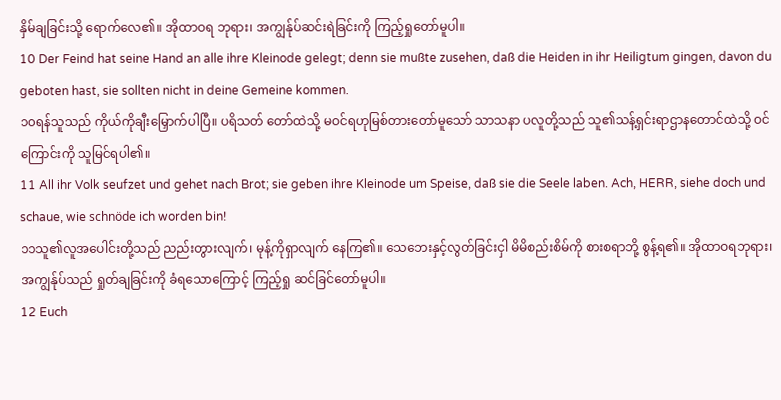နှိမ်ချခြင်းသို့ ရောက်လေ၏။ အိုထာဝရ ဘုရား၊ အကျွန်ုပ်ဆင်းရဲခြင်းကို ကြည့်ရှုတော်မူပါ။
10 Der Feind hat seine Hand an alle ihre Kleinode gelegt; denn sie mußte zusehen, daß die Heiden in ihr Heiligtum gingen, davon du geboten hast, sie sollten nicht in deine Gemeine kommen.
၁၀ရန်သူသည် ကိုယ်ကိုချီးမြှောက်ပါပြီ။ ပရိသတ် တော်ထဲသို့ မဝင်ရဟုမြစ်တားတော်မူသော် သာသနာ ပလူတို့သည် သူ၏သန့်ရှင်းရာဌာနတောင်ထဲသို့ ဝင်ကြောင်းကို သူမြင်ရပါ၏။
11 All ihr Volk seufzet und gehet nach Brot; sie geben ihre Kleinode um Speise, daß sie die Seele laben. Ach, HERR, siehe doch und schaue, wie schnöde ich worden bin!
၁၁သူ၏လူအပေါင်းတို့သည် ညည်းတွားလျက်၊ မုန့်ကိုရှာလျက် နေကြ၏။ သေဘေးနှင့်လွတ်ခြင်းငှါ မိမိစည်းစိမ်ကို စားစရာဘို့ စွန့်ရ၏။ အိုထာဝရဘုရား၊ အကျွန်ုပ်သည် ရှုတ်ချခြင်းကို ခံရသောကြောင့် ကြည့်ရှု ဆင်ခြင်တော်မူပါ။
12 Euch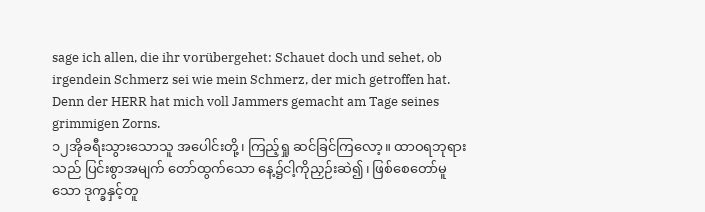sage ich allen, die ihr vorübergehet: Schauet doch und sehet, ob irgendein Schmerz sei wie mein Schmerz, der mich getroffen hat. Denn der HERR hat mich voll Jammers gemacht am Tage seines grimmigen Zorns.
၁၂အိုခရီးသွားသောသူ အပေါင်းတို့၊ ကြည့်ရှု ဆင်ခြင်ကြလော့။ ထာဝရဘုရားသည် ပြင်းစွာအမျက် တော်ထွက်သော နေ့၌ငါ့ကိုညှဉ်းဆဲ၍၊ ဖြစ်စေတော်မူ သော ဒုက္ခနှင့်တူ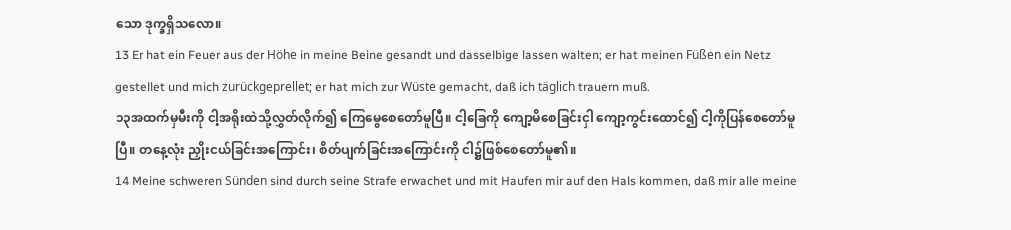သော ဒုက္ခရှိသလော။
13 Er hat ein Feuer aus der Höhe in meine Beine gesandt und dasselbige lassen walten; er hat meinen Füßen ein Netz gestellet und mich zurückgeprellet; er hat mich zur Wüste gemacht, daß ich täglich trauern muß.
၁၃အထက်မှမီးကို ငါ့အရိုးထဲသို့လွှတ်လိုက်၍ ကြေမွေစေတော်မူပြီ။ ငါ့ခြေကို ကျော့မိစေခြင်းငှါ ကျော့ကွင်းထောင်၍ ငါ့ကိုပြန်စေတော်မူပြီ။ တနေ့လုံး ညှိုးငယ်ခြင်းအကြောင်း၊ စိတ်ပျက်ခြင်းအကြောင်းကို ငါ၌ဖြစ်စေတော်မူ၏။
14 Meine schweren Sünden sind durch seine Strafe erwachet und mit Haufen mir auf den Hals kommen, daß mir alle meine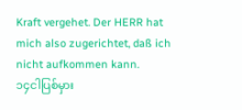Kraft vergehet. Der HERR hat mich also zugerichtet, daß ich nicht aufkommen kann.
၁၄ငါပြစ်မှား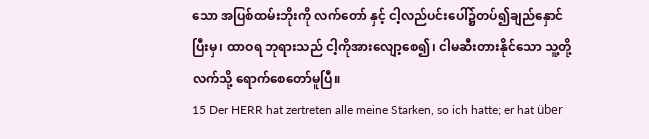သော အပြစ်ထမ်းဘိုးကို လက်တော် နှင့် ငါ့လည်ပင်းပေါ်၌တပ်၍ချည်နှောင်ပြီးမှ၊ ထာဝရ ဘုရားသည် ငါ့ကိုအားလျော့စေ၍၊ ငါမဆီးတားနိုင်သော သူ့တို့လက်သို့ ရောက်စေတော်မူပြီ။
15 Der HERR hat zertreten alle meine Starken, so ich hatte; er hat über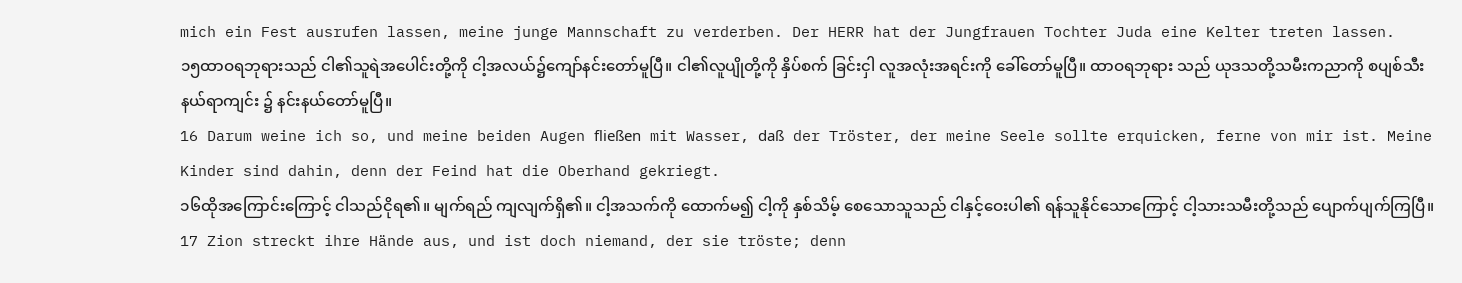mich ein Fest ausrufen lassen, meine junge Mannschaft zu verderben. Der HERR hat der Jungfrauen Tochter Juda eine Kelter treten lassen.
၁၅ထာဝရဘုရားသည် ငါ၏သူရဲအပေါင်းတို့ကို ငါ့အလယ်၌ကျော်နင်းတော်မူပြီ။ ငါ၏လူပျိုတို့ကို နှိပ်စက် ခြင်းငှါ လူအလုံးအရင်းကို ခေါ်တော်မူပြီ။ ထာဝရဘုရား သည် ယုဒသတို့သမီးကညာကို စပျစ်သီးနယ်ရာကျင်း ၌ နင်းနယ်တော်မူပြီ။
16 Darum weine ich so, und meine beiden Augen fließen mit Wasser, daß der Tröster, der meine Seele sollte erquicken, ferne von mir ist. Meine Kinder sind dahin, denn der Feind hat die Oberhand gekriegt.
၁၆ထိုအကြောင်းကြောင့် ငါသည်ငိုရ၏။ မျက်ရည် ကျလျက်ရှိ၏။ ငါ့အသက်ကို ထောက်မ၍ ငါ့ကို နှစ်သိမ့် စေသောသူသည် ငါနှင့်ဝေးပါ၏ ရန်သူနိုင်သောကြောင့် ငါ့သားသမီးတို့သည် ပျောက်ပျက်ကြပြီ။
17 Zion streckt ihre Hände aus, und ist doch niemand, der sie tröste; denn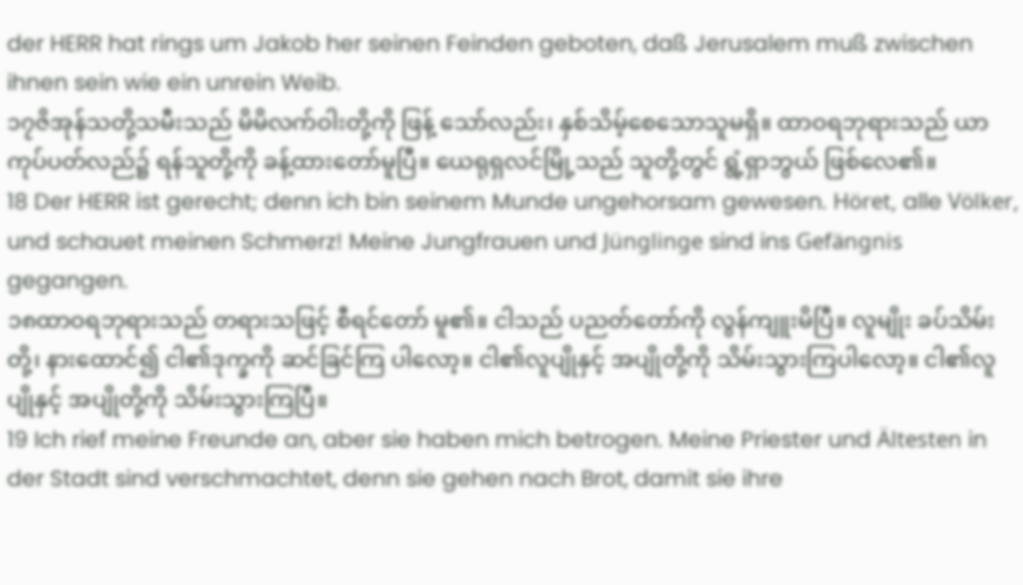der HERR hat rings um Jakob her seinen Feinden geboten, daß Jerusalem muß zwischen ihnen sein wie ein unrein Weib.
၁၇ဇိအုန်သတို့သမီးသည် မိမိလက်ဝါးတို့ကို ဖြန့် သော်လည်း၊ နှစ်သိမ့်စေသောသူမရှိ။ ထာဝရဘုရားသည် ယာကုပ်ပတ်လည်၌ ရန်သူတို့ကို ခန့်ထားတော်မူပြီ။ ယေရုရှလင်မြို့သည် သူတို့တွင် ရွံ့ရှာဘွယ် ဖြစ်လေ၏။
18 Der HERR ist gerecht; denn ich bin seinem Munde ungehorsam gewesen. Höret, alle Völker, und schauet meinen Schmerz! Meine Jungfrauen und Jünglinge sind ins Gefängnis gegangen.
၁၈ထာဝရဘုရားသည် တရားသဖြင့် စီရင်တော် မူ၏။ ငါသည် ပညတ်တော်ကို လွန်ကျူးမိပြီ။ လူမျိုး ခပ်သိမ်းတို့၊ နားထောင်၍ ငါ၏ဒုက္ခကို ဆင်ခြင်ကြ ပါလော့။ ငါ၏လူပျိုနှင့် အပျိုတို့ကို သိမ်းသွားကြပါလော့။ ငါ၏လူပျိုနှင့် အပျိုတို့ကို သိမ်းသွားကြပြီ။
19 Ich rief meine Freunde an, aber sie haben mich betrogen. Meine Priester und Ältesten in der Stadt sind verschmachtet, denn sie gehen nach Brot, damit sie ihre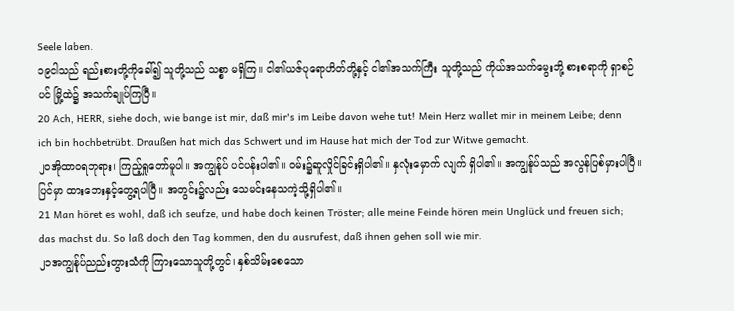Seele laben.
၁၉ငါသည် ရည်းစားတို့ကိုခေါ်၍ သူတို့သည် သစ္စာ မရှိကြ။ ငါ၏ယဇ်ပုရောဟိတ်တို့နှင့် ငါ၏အသက်ကြီး သူတို့သည် ကိုယ်အသက်မွေးဘို့ စားစရာကို ရှာစဉ်ပင် မြို့ထဲ၌ အသက်ချုပ်ကြပြီ။
20 Ach, HERR, siehe doch, wie bange ist mir, daß mir's im Leibe davon wehe tut! Mein Herz wallet mir in meinem Leibe; denn ich bin hochbetrübt. Draußen hat mich das Schwert und im Hause hat mich der Tod zur Witwe gemacht.
၂၀အိုထာဝရဘုရား၊ ကြည့်ရှုတော်မူပါ။ အကျွန်ုပ် ပင်ပန်းပါ၏။ ဝမ်း၌ဆူလှိုင်ခြင်းရှိပါ၏။ နှလုံးမှောက် လျက် ရှိပါ၏။ အကျွန်ုပ်သည် အလွန်ပြစ်မှားပါပြီ။ ပြင်မှာ ထားဘေးနှင့်တွေ့ရပါပြီ။ အတွင်း၌လည်း သေမင်းနေသကဲ့သို့ရှိပါ၏။
21 Man höret es wohl, daß ich seufze, und habe doch keinen Tröster; alle meine Feinde hören mein Unglück und freuen sich; das machst du. So laß doch den Tag kommen, den du ausrufest, daß ihnen gehen soll wie mir.
၂၁အကျွန်ုပ်ညည်းတွားသံကို ကြားသောသူတို့တွင်၊ နှစ်သိမ်းစေသော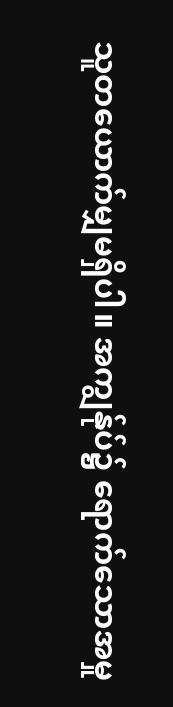သူတယောက်မျှမရှိပါ။ အကျွန်ုပ်၌ ရောက်သောအမှု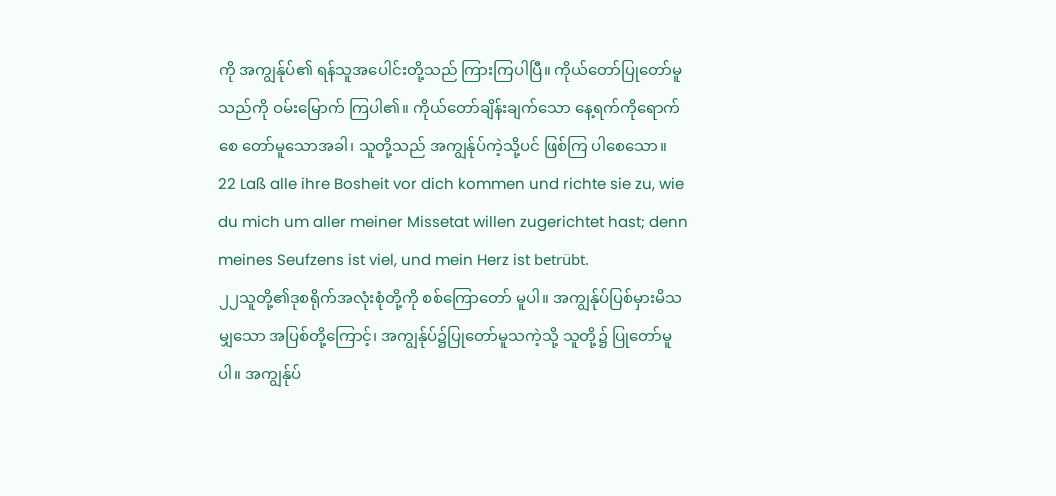ကို အကျွန်ုပ်၏ ရန်သူအပေါင်းတို့သည် ကြားကြပါပြီ။ ကိုယ်တော်ပြုတော်မူသည်ကို ဝမ်းမြောက် ကြပါ၏။ ကိုယ်တော်ချိန်းချက်သော နေ့ရက်ကိုရောက်စေ တော်မူသောအခါ၊ သူတို့သည် အကျွန်ုပ်ကဲ့သို့ပင် ဖြစ်ကြ ပါစေသော။
22 Laß alle ihre Bosheit vor dich kommen und richte sie zu, wie du mich um aller meiner Missetat willen zugerichtet hast; denn meines Seufzens ist viel, und mein Herz ist betrübt.
၂၂သူတို့၏ဒုစရိုက်အလုံးစုံတို့ကို စစ်ကြောတော် မူပါ။ အကျွန်ုပ်ပြစ်မှားမိသမျှသော အပြစ်တို့ကြောင့်၊ အကျွန်ုပ်၌ပြုတော်မူသကဲ့သို့ သူတို့၌ ပြုတော်မူပါ။ အကျွန်ုပ်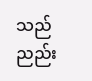သည် ညည်း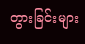တွားခြင်းများ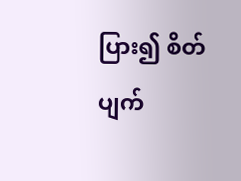ပြား၍ စိတ်ပျက်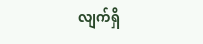လျက်ရှိ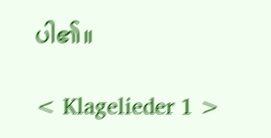ပါ၏။

< Klagelieder 1 >